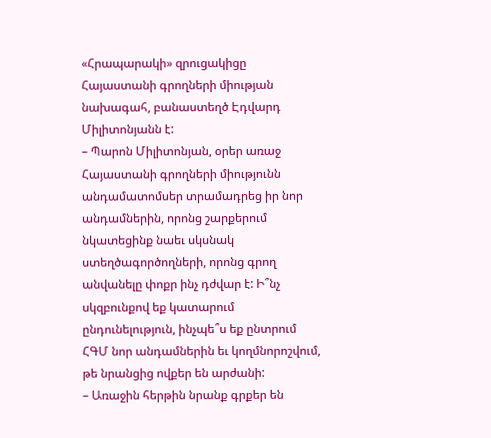«Հրապարակի» զրուցակիցը Հայաստանի գրողների միության նախագահ, բանաստեղծ Էդվարդ Միլիտոնյանն է:
– Պարոն Միլիտոնյան, օրեր առաջ Հայաստանի գրողների միությունն անդամատոմսեր տրամադրեց իր նոր անդամներին, որոնց շարքերում նկատեցինք նաեւ սկսնակ ստեղծագործողների, որոնց գրող անվանելը փոքր ինչ դժվար է: Ի՞նչ սկզբունքով եք կատարում ընդունելություն, ինչպե՞ս եք ընտրում ՀԳՄ նոր անդամներին եւ կողմնորոշվում, թե նրանցից ովքեր են արժանի:
– Առաջին հերթին նրանք գրքեր են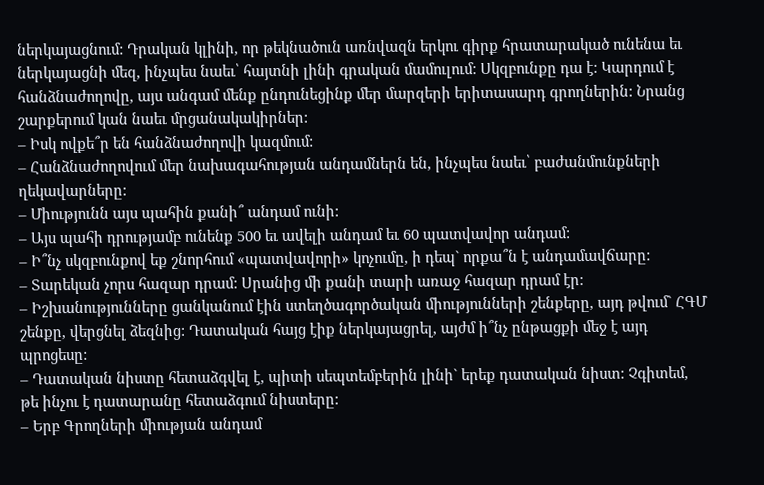ներկայացնում: Դրական կլինի, որ թեկնածուն առնվազն երկու գիրք հրատարակած ունենա եւ ներկայացնի մեզ, ինչպես նաեւ՝ հայտնի լինի գրական մամուլում: Սկզբունքը դա է: Կարդում է հանձնաժողովը, այս անգամ մենք ընդունեցինք մեր մարզերի երիտասարդ գրողներին: Նրանց շարքերում կան նաեւ մրցանակակիրներ:
– Իսկ ովքե՞ր են հանձնաժողովի կազմում:
– Հանձնաժողովում մեր նախագահության անդամներն են, ինչպես նաեւ՝ բաժանմունքների ղեկավարները:
– Միությունն այս պահին քանի՞ անդամ ունի:
– Այս պահի դրությամբ ունենք 500 եւ ավելի անդամ եւ 60 պատվավոր անդամ:
– Ի՞նչ սկզբունքով եք շնորհում «պատվավորի» կոչումը, ի դեպ` որքա՞ն է անդամավճարը:
– Տարեկան չորս հազար դրամ: Սրանից մի քանի տարի առաջ հազար դրամ էր:
– Իշխանությունները ցանկանում էին ստեղծագործական միությունների շենքերը, այդ թվում` ՀԳՄ շենքը, վերցնել ձեզնից: Դատական հայց էիք ներկայացրել, այժմ ի՞նչ ընթացքի մեջ է այդ պրոցեսը:
– Դատական նիստը հետաձգվել է, պիտի սեպտեմբերին լինի` երեք դատական նիստ: Չգիտեմ, թե ինչու է դատարանը հետաձգում նիստերը:
– Երբ Գրողների միության անդամ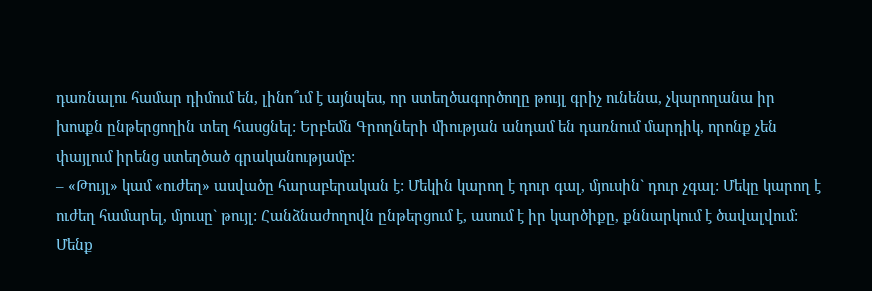դառնալու համար դիմում են, լինո՞ւմ է այնպես, որ ստեղծագործողը թույլ գրիչ ունենա, չկարողանա իր խոսքն ընթերցողին տեղ հասցնել: Երբեմն Գրողների միության անդամ են դառնում մարդիկ, որոնք չեն փայլում իրենց ստեղծած գրականությամբ:
– «Թույլ» կամ «ուժեղ» ասվածը հարաբերական է: Մեկին կարող է դուր գալ, մյուսին` դուր չգալ: Մեկը կարող է ուժեղ համարել, մյուսը` թույլ: Հանձնաժողովն ընթերցում է, ասում է իր կարծիքը, քննարկում է ծավալվում: Մենք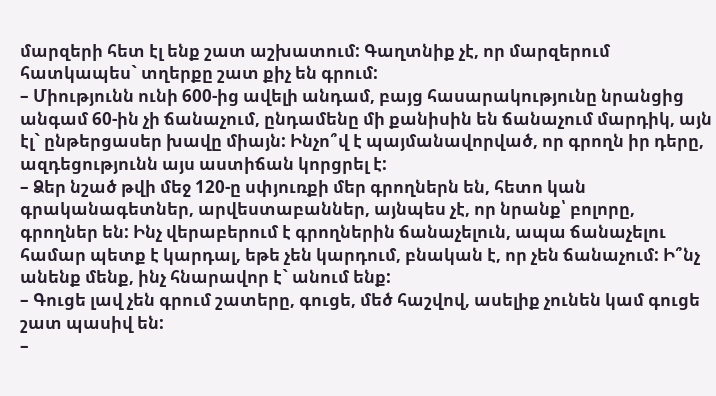մարզերի հետ էլ ենք շատ աշխատում: Գաղտնիք չէ, որ մարզերում հատկապես` տղերքը շատ քիչ են գրում:
– Միությունն ունի 600-ից ավելի անդամ, բայց հասարակությունը նրանցից անգամ 60-ին չի ճանաչում, ընդամենը մի քանիսին են ճանաչում մարդիկ, այն էլ` ընթերցասեր խավը միայն: Ինչո՞վ է պայմանավորված, որ գրողն իր դերը, ազդեցությունն այս աստիճան կորցրել է:
– Ձեր նշած թվի մեջ 120-ը սփյուռքի մեր գրողներն են, հետո կան գրականագետներ, արվեստաբաններ, այնպես չէ, որ նրանք՝ բոլորը, գրողներ են: Ինչ վերաբերում է գրողներին ճանաչելուն, ապա ճանաչելու համար պետք է կարդալ, եթե չեն կարդում, բնական է, որ չեն ճանաչում: Ի՞նչ անենք մենք, ինչ հնարավոր է` անում ենք:
– Գուցե լավ չեն գրում շատերը, գուցե, մեծ հաշվով, ասելիք չունեն կամ գուցե շատ պասիվ են:
–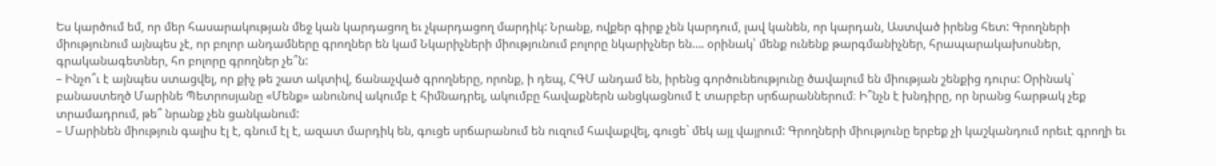Ես կարծում եմ, որ մեր հասարակության մեջ կան կարդացող եւ չկարդացող մարդիկ: Նրանք, ովքեր գիրք չեն կարդում, լավ կանեն, որ կարդան, Աստված իրենց հետ: Գրողների միությունում այնպես չէ, որ բոլոր անդամները գրողներ են կամ Նկարիչների միությունում բոլորը նկարիչներ են…. օրինակ՝ մենք ունենք թարգմանիչներ, հրապարակախոսներ, գրականագետներ, հո բոլորը գրողներ չե՞ն:
– Ինչո՞ւ է այնպես ստացվել, որ քիչ թե շատ ակտիվ, ճանաչված գրողները, որոնք, ի դեպ, ՀԳՄ անդամ են, իրենց գործունեությունը ծավալում են միության շենքից դուրս: Օրինակ` բանաստեղծ Մարինե Պետրոսյանը «Մենք» անունով ակումբ է հիմնադրել, ակումբը հավաքներն անցկացնում է տարբեր սրճարաններում։ Ի՞նչն է խնդիրը, որ նրանց հարթակ չեք տրամադրում, թե՞ նրանք չեն ցանկանում:
– Մարինեն միություն գալիս էլ է, գնում էլ է, ազատ մարդիկ են, գուցե սրճարանում են ուզում հավաքվել, գուցե` մեկ այլ վայրում: Գրողների միությունը երբեք չի կաշկանդում որեւէ գրողի եւ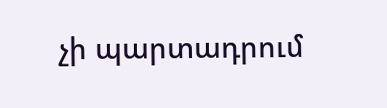չի պարտադրում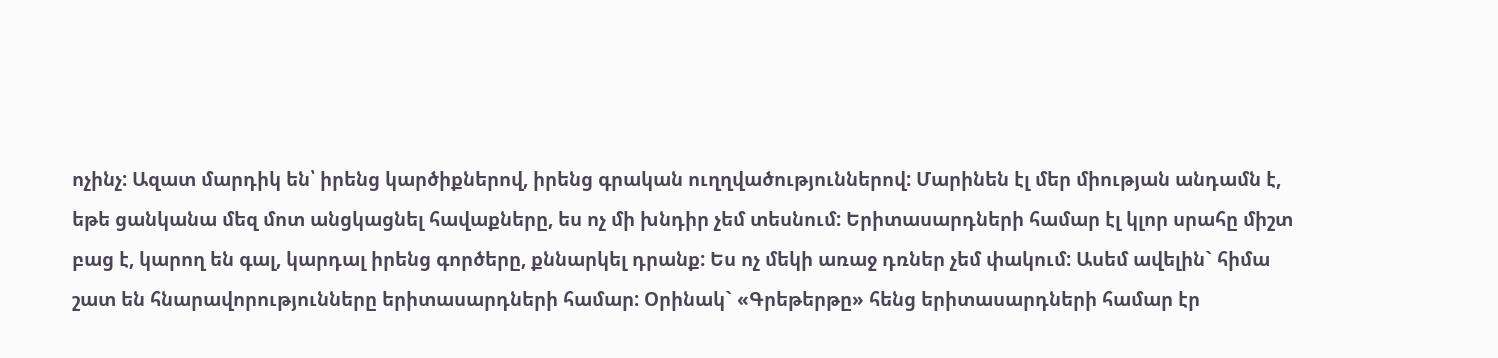ոչինչ: Ազատ մարդիկ են՝ իրենց կարծիքներով, իրենց գրական ուղղվածություններով: Մարինեն էլ մեր միության անդամն է, եթե ցանկանա մեզ մոտ անցկացնել հավաքները, ես ոչ մի խնդիր չեմ տեսնում: Երիտասարդների համար էլ կլոր սրահը միշտ բաց է, կարող են գալ, կարդալ իրենց գործերը, քննարկել դրանք: Ես ոչ մեկի առաջ դռներ չեմ փակում: Ասեմ ավելին` հիմա շատ են հնարավորությունները երիտասարդների համար: Օրինակ` «Գրեթերթը» հենց երիտասարդների համար էր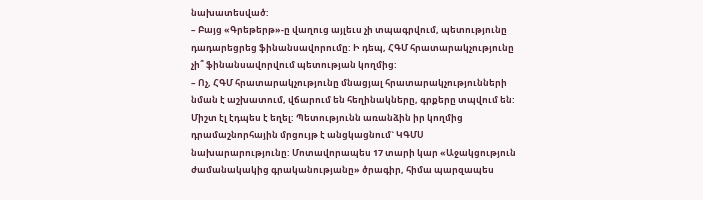նախատեսված:
– Բայց «Գրեթերթ»-ը վաղուց այլեւս չի տպագրվում, պետությունը դադարեցրեց ֆինանսավորումը: Ի դեպ, ՀԳՄ հրատարակչությունը չի՞ ֆինանսավորվում պետության կողմից:
– Ոչ, ՀԳՄ հրատարակչությունը մնացյալ հրատարակչությունների նման է աշխատում, վճարում են հեղինակները, գրքերը տպվում են: Միշտ էլ էդպես է եղել: Պետությունն առանձին իր կողմից դրամաշնորհային մրցույթ է անցկացնում` ԿԳՄՍ նախարարությունը: Մոտավորապես 17 տարի կար «Աջակցություն ժամանակակից գրականությանը» ծրագիր, հիմա պարզապես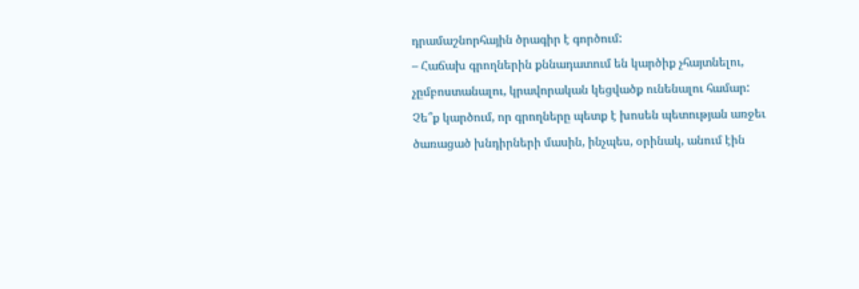դրամաշնորհային ծրագիր է գործում:
– Հաճախ գրողներին քննադատում են կարծիք չհայտնելու, չըմբոստանալու, կրավորական կեցվածք ունենալու համար: Չե՞ք կարծում, որ գրողները պետք է խոսեն պետության առջեւ ծառացած խնդիրների մասին, ինչպես, օրինակ, անում էին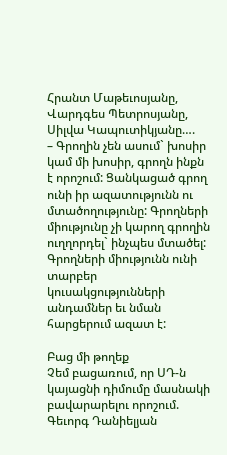Հրանտ Մաթեւոսյանը, Վարդգես Պետրոսյանը, Սիլվա Կապուտիկյանը….
– Գրողին չեն ասում` խոսիր կամ մի խոսիր, գրողն ինքն է որոշում: Ցանկացած գրող ունի իր ազատությունն ու մտածողությունը: Գրողների միությունը չի կարող գրողին ուղղորդել` ինչպես մտածել: Գրողների միությունն ունի տարբեր կուսակցությունների անդամներ եւ նման հարցերում ազատ է:

Բաց մի թողեք
Չեմ բացառում, որ ՍԴ-ն կայացնի դիմումը մասնակի բավարարելու որոշում. Գեւորգ Դանիելյան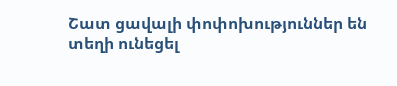Շատ ցավալի փոփոխություններ են տեղի ունեցել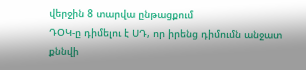վերջին 8 տարվա ընթացքում
ԴՕԿ-ը դիմելու է ՍԴ, որ իրենց դիմումն անջատ քննվի